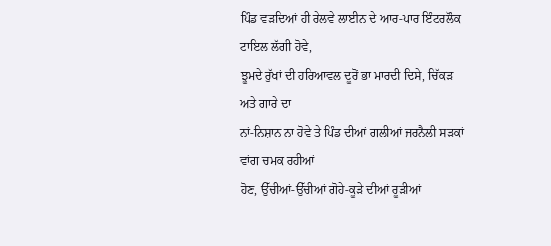ਪਿੰਡ ਵੜਦਿਆਂ ਹੀ ਰੇਲਵੇ ਲਾਈਨ ਦੇ ਆਰ-ਪਾਰ ਇੰਟਰਲੌਕ ਟਾਇਲ ਲੱਗੀ ਹੋਵੇ,
ਝੂਮਦੇ ਰੁੱਖਾਂ ਦੀ ਹਰਿਆਵਲ ਦੂਰੋਂ ਭਾ ਮਾਰਦੀ ਦਿਸੇ, ਚਿੱਕੜ ਅਤੇ ਗਾਰੇ ਦਾ
ਨਾਂ-ਨਿਸ਼ਾਨ ਨਾ ਹੋਵੇ ਤੇ ਪਿੰਡ ਦੀਆਂ ਗਲੀਆਂ ਜਰਨੈਲੀ ਸੜਕਾਂ ਵਾਂਗ ਚਮਕ ਰਹੀਆਂ
ਹੋਣ, ਉੱਚੀਆਂ-ਉੱਚੀਆਂ ਗੋਹੇ-ਕੂੜੇ ਦੀਆਂ ਰੂੜੀਆਂ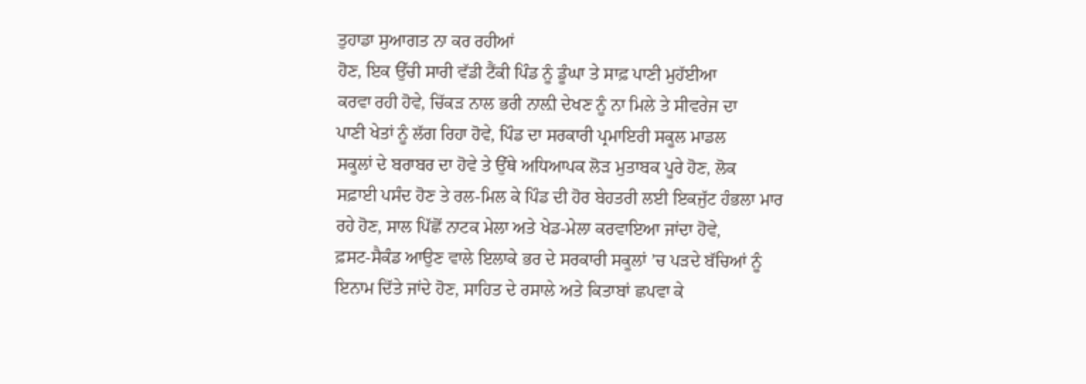ਤੁਹਾਡਾ ਸੁਆਗਤ ਨਾ ਕਰ ਰਹੀਆਂ
ਹੋਣ, ਇਕ ਉੱਚੀ ਸਾਰੀ ਵੱਡੀ ਟੈਂਕੀ ਪਿੰਡ ਨੂੰ ਡੂੰਘਾ ਤੇ ਸਾਫ਼ ਪਾਣੀ ਮੁਹੱਈਆ
ਕਰਵਾ ਰਹੀ ਹੋਵੇ, ਚਿੱਕੜ ਨਾਲ ਭਰੀ ਨਾਲ਼ੀ ਦੇਖਣ ਨੂੰ ਨਾ ਮਿਲੇ ਤੇ ਸੀਵਰੇਜ ਦਾ
ਪਾਣੀ ਖੇਤਾਂ ਨੂੰ ਲੱਗ ਰਿਹਾ ਹੋਵੇ, ਪਿੰਡ ਦਾ ਸਰਕਾਰੀ ਪ੍ਰਮਾਇਰੀ ਸਕੂਲ ਮਾਡਲ
ਸਕੂਲਾਂ ਦੇ ਬਰਾਬਰ ਦਾ ਹੋਵੇ ਤੇ ਉੱਥੇ ਅਧਿਆਪਕ ਲੋੜ ਮੁਤਾਬਕ ਪੂਰੇ ਹੋਣ, ਲੋਕ
ਸਫ਼ਾਈ ਪਸੰਦ ਹੋਣ ਤੇ ਰਲ-ਮਿਲ ਕੇ ਪਿੰਡ ਦੀ ਹੋਰ ਬੇਹਤਰੀ ਲਈ ਇਕਜੁੱਟ ਹੰਭਲਾ ਮਾਰ
ਰਹੇ ਹੋਣ, ਸਾਲ ਪਿੱਛੋਂ ਨਾਟਕ ਮੇਲਾ ਅਤੇ ਖੇਡ-ਮੇਲਾ ਕਰਵਾਇਆ ਜਾਂਦਾ ਹੋਵੇ,
ਫ਼ਸਟ-ਸੈਕੰਡ ਆਉਣ ਵਾਲੇ ਇਲਾਕੇ ਭਰ ਦੇ ਸਰਕਾਰੀ ਸਕੂਲਾਂ ’ਚ ਪੜਦੇ ਬੱਚਿਆਂ ਨੂੰ
ਇਨਾਮ ਦਿੱਤੇ ਜਾਂਦੇ ਹੋਣ, ਸਾਹਿਤ ਦੇ ਰਸਾਲੇ ਅਤੇ ਕਿਤਾਬਾਂ ਛਪਵਾ ਕੇ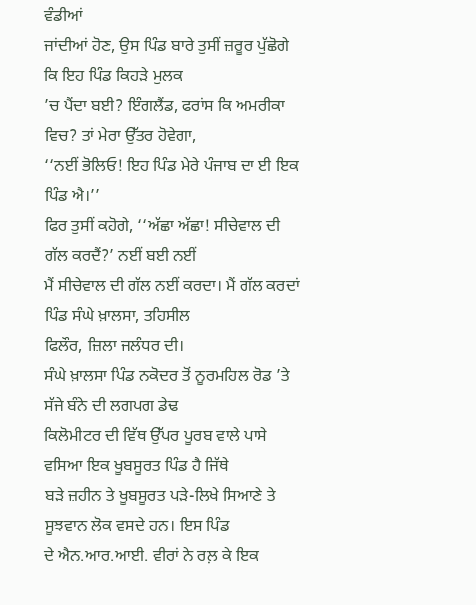ਵੰਡੀਆਂ
ਜਾਂਦੀਆਂ ਹੋਣ, ਉਸ ਪਿੰਡ ਬਾਰੇ ਤੁਸੀਂ ਜ਼ਰੂਰ ਪੁੱਛੋਗੇ ਕਿ ਇਹ ਪਿੰਡ ਕਿਹੜੇ ਮੁਲਕ
’ਚ ਪੈਂਦਾ ਬਈ? ਇੰਗਲੈਂਡ, ਫਰਾਂਸ ਕਿ ਅਮਰੀਕਾ ਵਿਚ? ਤਾਂ ਮੇਰਾ ਉੱਤਰ ਹੋਵੇਗਾ,
‘‘ਨਈਂ ਭੋਲਿਓ! ਇਹ ਪਿੰਡ ਮੇਰੇ ਪੰਜਾਬ ਦਾ ਈ ਇਕ ਪਿੰਡ ਐ।’’
ਫਿਰ ਤੁਸੀਂ ਕਹੋਗੇ, ‘‘ਅੱਛਾ ਅੱਛਾ! ਸੀਚੇਵਾਲ ਦੀ ਗੱਲ ਕਰਦੈਂ?’ ਨਈਂ ਬਈ ਨਈਂ
ਮੈਂ ਸੀਚੇਵਾਲ ਦੀ ਗੱਲ ਨਈਂ ਕਰਦਾ। ਮੈਂ ਗੱਲ ਕਰਦਾਂ ਪਿੰਡ ਸੰਘੇ ਖ਼ਾਲਸਾ, ਤਹਿਸੀਲ
ਫਿਲੌਰ, ਜ਼ਿਲਾ ਜਲੰਧਰ ਦੀ।
ਸੰਘੇ ਖ਼ਾਲਸਾ ਪਿੰਡ ਨਕੋਦਰ ਤੋਂ ਨੂਰਮਹਿਲ ਰੋਡ ’ਤੇ ਸੱਜੇ ਬੰਨੇ ਦੀ ਲਗਪਗ ਡੇਢ
ਕਿਲੋਮੀਟਰ ਦੀ ਵਿੱਥ ਉੱਪਰ ਪੂਰਬ ਵਾਲੇ ਪਾਸੇ ਵਸਿਆ ਇਕ ਖੂਬਸੂਰਤ ਪਿੰਡ ਹੈ ਜਿੱਥੇ
ਬੜੇ ਜ਼ਹੀਨ ਤੇ ਖੂਬਸੂਰਤ ਪੜੇ-ਲਿਖੇ ਸਿਆਣੇ ਤੇ ਸੂਝਵਾਨ ਲੋਕ ਵਸਦੇ ਹਨ। ਇਸ ਪਿੰਡ
ਦੇ ਐਨ.ਆਰ.ਆਈ. ਵੀਰਾਂ ਨੇ ਰਲ਼ ਕੇ ਇਕ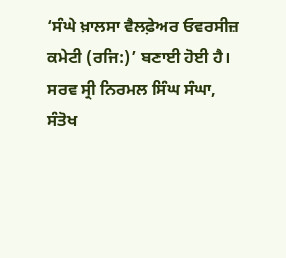‘ਸੰਘੇ ਖ਼ਾਲਸਾ ਵੈਲਫ਼ੇਅਰ ਓਵਰਸੀਜ਼
ਕਮੇਟੀ (ਰਜਿ:)’ ਬਣਾਈ ਹੋਈ ਹੈ। ਸਰਵ ਸ੍ਰੀ ਨਿਰਮਲ ਸਿੰਘ ਸੰਘਾ, ਸੰਤੋਖ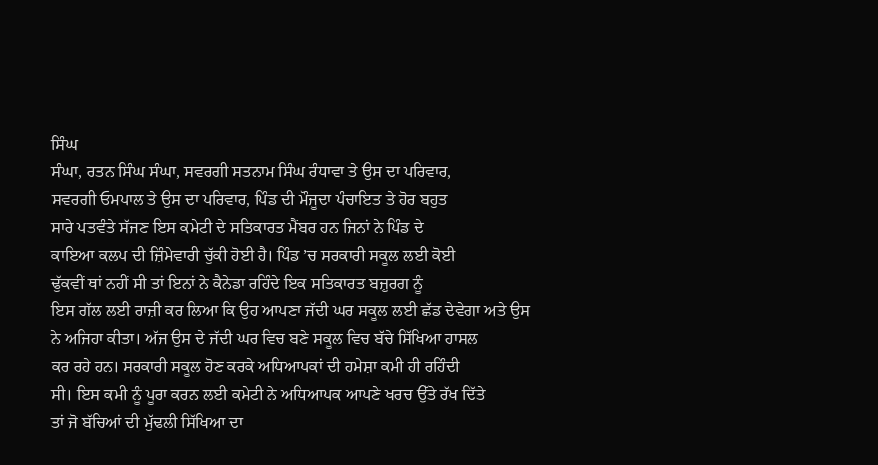ਸਿੰਘ
ਸੰਘਾ, ਰਤਨ ਸਿੰਘ ਸੰਘਾ, ਸਵਰਗੀ ਸਤਨਾਮ ਸਿੰਘ ਰੰਧਾਵਾ ਤੇ ਉਸ ਦਾ ਪਰਿਵਾਰ,
ਸਵਰਗੀ ਓਮਪਾਲ ਤੇ ਉਸ ਦਾ ਪਰਿਵਾਰ, ਪਿੰਡ ਦੀ ਮੌਜੂਦਾ ਪੰਚਾਇਤ ਤੇ ਹੋਰ ਬਹੁਤ
ਸਾਰੇ ਪਤਵੰਤੇ ਸੱਜਣ ਇਸ ਕਮੇਟੀ ਦੇ ਸਤਿਕਾਰਤ ਮੈਂਬਰ ਹਨ ਜਿਨਾਂ ਨੇ ਪਿੰਡ ਦੇ
ਕਾਇਆ ਕਲਪ ਦੀ ਜ਼ਿੰਮੇਵਾਰੀ ਚੁੱਕੀ ਹੋਈ ਹੈ। ਪਿੰਡ ’ਚ ਸਰਕਾਰੀ ਸਕੂਲ ਲਈ ਕੋਈ
ਢੁੱਕਵੀਂ ਥਾਂ ਨਹੀਂ ਸੀ ਤਾਂ ਇਨਾਂ ਨੇ ਕੈਨੇਡਾ ਰਹਿੰਦੇ ਇਕ ਸਤਿਕਾਰਤ ਬਜ਼ੁਰਗ ਨੂੰ
ਇਸ ਗੱਲ ਲਈ ਰਾਜ਼ੀ ਕਰ ਲਿਆ ਕਿ ਉਹ ਆਪਣਾ ਜੱਦੀ ਘਰ ਸਕੂਲ ਲਈ ਛੱਡ ਦੇਵੇਗਾ ਅਤੇ ਉਸ
ਨੇ ਅਜਿਹਾ ਕੀਤਾ। ਅੱਜ ਉਸ ਦੇ ਜੱਦੀ ਘਰ ਵਿਚ ਬਣੇ ਸਕੂਲ ਵਿਚ ਬੱਚੇ ਸਿੱਖਿਆ ਹਾਸਲ
ਕਰ ਰਹੇ ਹਨ। ਸਰਕਾਰੀ ਸਕੂਲ ਹੋਣ ਕਰਕੇ ਅਧਿਆਪਕਾਂ ਦੀ ਹਮੇਸ਼ਾ ਕਮੀ ਹੀ ਰਹਿੰਦੀ
ਸੀ। ਇਸ ਕਮੀ ਨੂੰ ਪੂਰਾ ਕਰਨ ਲਈ ਕਮੇਟੀ ਨੇ ਅਧਿਆਪਕ ਆਪਣੇ ਖਰਚ ਉੱਤੇ ਰੱਖ ਦਿੱਤੇ
ਤਾਂ ਜੋ ਬੱਚਿਆਂ ਦੀ ਮੁੱਢਲੀ ਸਿੱਖਿਆ ਦਾ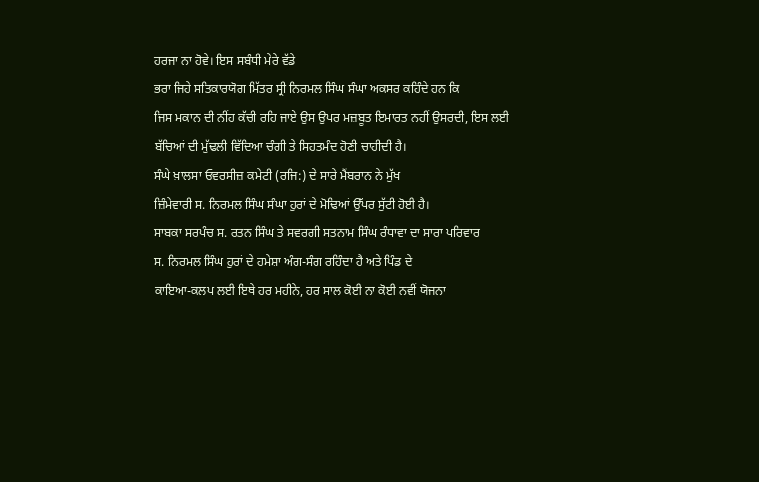ਹਰਜਾ ਨਾ ਹੋਵੇ। ਇਸ ਸਬੰਧੀ ਮੇਰੇ ਵੱਡੇ
ਭਰਾ ਜਿਹੇ ਸਤਿਕਾਰਯੋਗ ਮਿੱਤਰ ਸ੍ਰੀ ਨਿਰਮਲ ਸਿੰਘ ਸੰਘਾ ਅਕਸਰ ਕਹਿੰਦੇ ਹਨ ਕਿ
ਜਿਸ ਮਕਾਨ ਦੀ ਨੀਂਹ ਕੱਚੀ ਰਹਿ ਜਾਏ ਉਸ ਉਪਰ ਮਜ਼ਬੂਤ ਇਮਾਰਤ ਨਹੀਂ ਉਸਰਦੀ, ਇਸ ਲਈ
ਬੱਚਿਆਂ ਦੀ ਮੁੱਢਲੀ ਵਿੱਦਿਆ ਚੰਗੀ ਤੇ ਸਿਹਤਮੰਦ ਹੋਣੀ ਚਾਹੀਦੀ ਹੈ।
ਸੰਘੇ ਖ਼ਾਲਸਾ ਓਵਰਸੀਜ਼ ਕਮੇਟੀ (ਰਜਿ:) ਦੇ ਸਾਰੇ ਮੈਂਬਰਾਨ ਨੇ ਮੁੱਖ
ਜ਼ਿੰਮੇਵਾਰੀ ਸ. ਨਿਰਮਲ ਸਿੰਘ ਸੰਘਾ ਹੁਰਾਂ ਦੇ ਮੋਢਿਆਂ ਉੱਪਰ ਸੁੱਟੀ ਹੋਈ ਹੈ।
ਸਾਬਕਾ ਸਰਪੰਚ ਸ. ਰਤਨ ਸਿੰਘ ਤੇ ਸਵਰਗੀ ਸਤਨਾਮ ਸਿੰਘ ਰੰਧਾਵਾ ਦਾ ਸਾਰਾ ਪਰਿਵਾਰ
ਸ. ਨਿਰਮਲ ਸਿੰਘ ਹੁਰਾਂ ਦੇ ਹਮੇਸ਼ਾ ਅੰਗ-ਸੰਗ ਰਹਿੰਦਾ ਹੈ ਅਤੇ ਪਿੰਡ ਦੇ
ਕਾਇਆ-ਕਲਪ ਲਈ ਇਥੇ ਹਰ ਮਹੀਨੇ, ਹਰ ਸਾਲ ਕੋਈ ਨਾ ਕੋਈ ਨਵੀਂ ਯੋਜਨਾ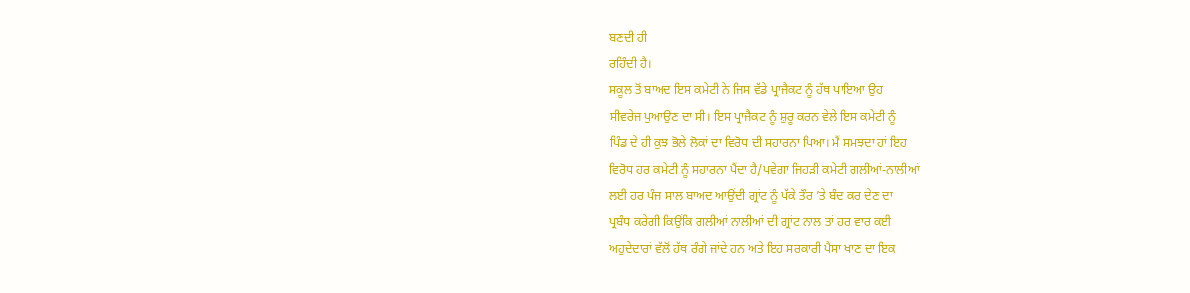ਬਣਦੀ ਹੀ
ਰਹਿੰਦੀ ਹੈ।
ਸਕੂਲ ਤੋਂ ਬਾਅਦ ਇਸ ਕਮੇਟੀ ਨੇ ਜਿਸ ਵੱਡੇ ਪ੍ਰਾਜੈਕਟ ਨੂੰ ਹੱਥ ਪਾਇਆ ਉਹ
ਸੀਵਰੇਜ ਪੁਆਉਣ ਦਾ ਸੀ। ਇਸ ਪ੍ਰਾਜੈਕਟ ਨੂੰ ਸ਼ੁਰੂ ਕਰਨ ਵੇਲੇ ਇਸ ਕਮੇਟੀ ਨੂੰ
ਪਿੰਡ ਦੇ ਹੀ ਕੁਝ ਭੋਲੇ ਲੋਕਾਂ ਦਾ ਵਿਰੋਧ ਦੀ ਸਹਾਰਨਾ ਪਿਆ। ਮੈਂ ਸਮਝਦਾ ਹਾਂ ਇਹ
ਵਿਰੋਧ ਹਰ ਕਮੇਟੀ ਨੂੰ ਸਹਾਰਨਾ ਪੈਂਦਾ ਹੈ/ਪਵੇਗਾ ਜਿਹੜੀ ਕਮੇਟੀ ਗਲੀਆਂ-ਨਾਲੀਆਂ
ਲਈ ਹਰ ਪੰਜ ਸਾਲ ਬਾਅਦ ਆਉਂਦੀ ਗ੍ਰਾਂਟ ਨੂੰ ਪੱਕੇ ਤੌਰ ’ਤੇ ਬੰਦ ਕਰ ਦੇਣ ਦਾ
ਪ੍ਰਬੰਧ ਕਰੇਗੀ ਕਿਉਂਕਿ ਗਲੀਆਂ ਨਾਲੀਆਂ ਦੀ ਗ੍ਰਾਂਟ ਨਾਲ ਤਾਂ ਹਰ ਵਾਰ ਕਈ
ਅਹੁਦੇਦਾਰਾਂ ਵੱਲੋਂ ਹੱਥ ਰੰਗੇ ਜਾਂਦੇ ਹਨ ਅਤੇ ਇਹ ਸਰਕਾਰੀ ਪੈਸਾ ਖਾਣ ਦਾ ਇਕ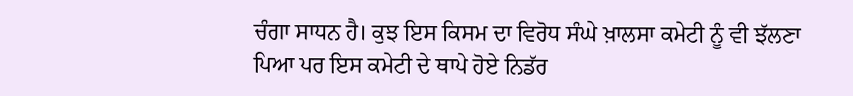ਚੰਗਾ ਸਾਧਨ ਹੈ। ਕੁਝ ਇਸ ਕਿਸਮ ਦਾ ਵਿਰੋਧ ਸੰਘੇ ਖ਼ਾਲਸਾ ਕਮੇਟੀ ਨੂੰ ਵੀ ਝੱਲਣਾ
ਪਿਆ ਪਰ ਇਸ ਕਮੇਟੀ ਦੇ ਥਾਪੇ ਹੋਏ ਨਿਡੱਰ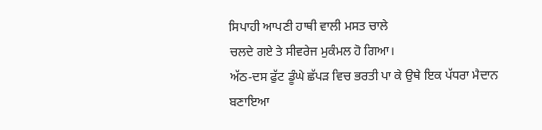ਸਿਪਾਹੀ ਆਪਣੀ ਹਾਥੀ ਵਾਲੀ ਮਸਤ ਚਾਲੇ
ਚਲਦੇ ਗਏ ਤੇ ਸੀਵਰੇਜ ਮੁਕੰਮਲ ਹੋ ਗਿਆ।
ਅੱਠ-ਦਸ ਫੁੱਟ ਡੂੰਘੇ ਛੱਪੜ ਵਿਚ ਭਰਤੀ ਪਾ ਕੇ ਉਥੇ ਇਕ ਪੱਧਰਾ ਮੈਦਾਨ ਬਣਾਇਆ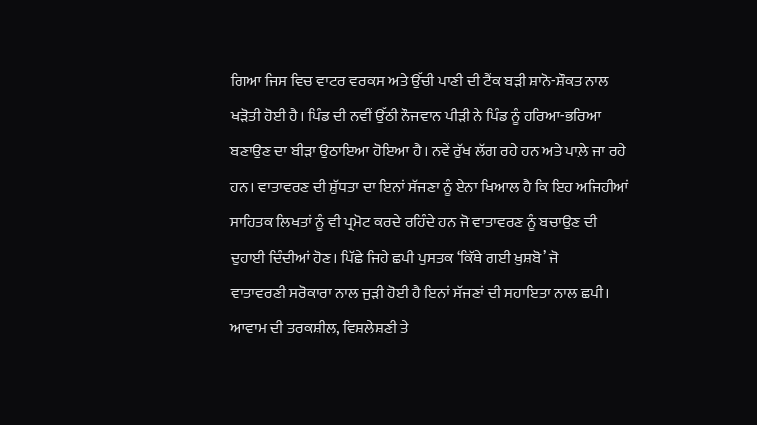ਗਿਆ ਜਿਸ ਵਿਚ ਵਾਟਰ ਵਰਕਸ ਅਤੇ ਉੱਚੀ ਪਾਣੀ ਦੀ ਟੈਂਕ ਬੜੀ ਸ਼ਾਨੋ-ਸ਼ੌਕਤ ਨਾਲ
ਖੜੋਤੀ ਹੋਈ ਹੈ। ਪਿੰਡ ਦੀ ਨਵੀਂ ਉੱਠੀ ਨੌਜਵਾਨ ਪੀੜੀ ਨੇ ਪਿੰਡ ਨੂੰ ਹਰਿਆ-ਭਰਿਆ
ਬਣਾਉਣ ਦਾ ਬੀੜਾ ਉਠਾਇਆ ਹੋਇਆ ਹੈ। ਨਵੇਂ ਰੁੱਖ ਲੱਗ ਰਹੇ ਹਨ ਅਤੇ ਪਾਲ਼ੇ ਜਾ ਰਹੇ
ਹਨ। ਵਾਤਾਵਰਣ ਦੀ ਸ਼ੁੱਧਤਾ ਦਾ ਇਨਾਂ ਸੱਜਣਾ ਨੂੰ ਏਨਾ ਖਿਆਲ ਹੈ ਕਿ ਇਹ ਅਜਿਹੀਆਂ
ਸਾਹਿਤਕ ਲਿਖਤਾਂ ਨੂੰ ਵੀ ਪ੍ਰਮੋਟ ਕਰਦੇ ਰਹਿੰਦੇ ਹਨ ਜੋ ਵਾਤਾਵਰਣ ਨੂੰ ਬਚਾਉਣ ਦੀ
ਦੁਹਾਈ ਦਿੰਦੀਆਂ ਹੋਣ। ਪਿੱਛੇ ਜਿਹੇ ਛਪੀ ਪੁਸਤਕ ‘ਕਿੱਥੇ ਗਈ ਖ਼ੁਸ਼ਬੋ’ ਜੋ
ਵਾਤਾਵਰਣੀ ਸਰੋਕਾਰਾ ਨਾਲ ਜੁੜੀ ਹੋਈ ਹੈ ਇਨਾਂ ਸੱਜਣਾਂ ਦੀ ਸਹਾਇਤਾ ਨਾਲ ਛਪੀ।
ਆਵਾਮ ਦੀ ਤਰਕਸ਼ੀਲ, ਵਿਸ਼ਲੇਸ਼ਣੀ ਤੇ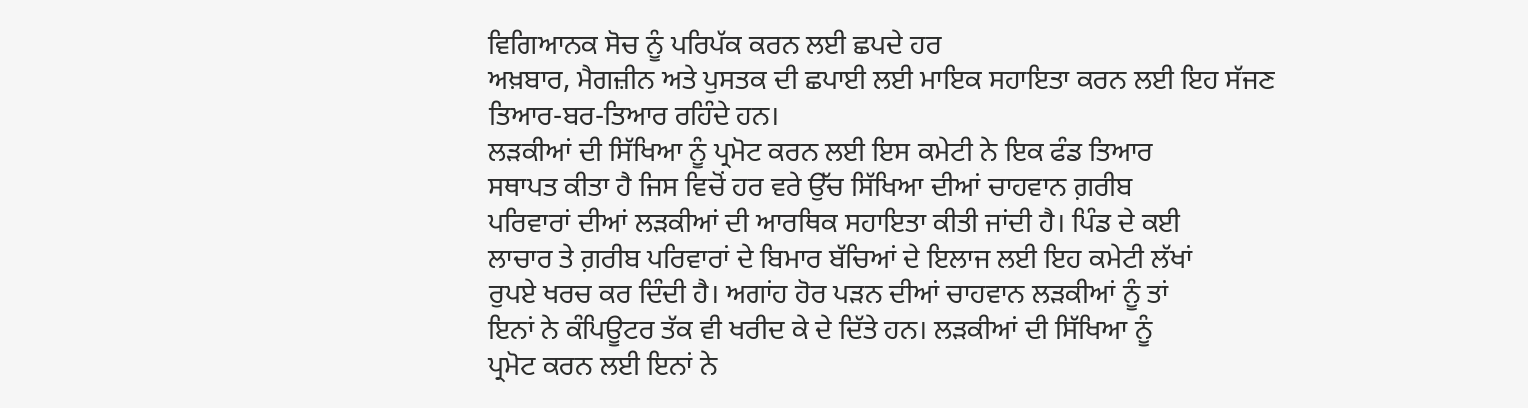ਵਿਗਿਆਨਕ ਸੋਚ ਨੂੰ ਪਰਿਪੱਕ ਕਰਨ ਲਈ ਛਪਦੇ ਹਰ
ਅਖ਼ਬਾਰ, ਮੈਗਜ਼ੀਨ ਅਤੇ ਪੁਸਤਕ ਦੀ ਛਪਾਈ ਲਈ ਮਾਇਕ ਸਹਾਇਤਾ ਕਰਨ ਲਈ ਇਹ ਸੱਜਣ
ਤਿਆਰ-ਬਰ-ਤਿਆਰ ਰਹਿੰਦੇ ਹਨ।
ਲੜਕੀਆਂ ਦੀ ਸਿੱਖਿਆ ਨੂੰ ਪ੍ਰਮੋਟ ਕਰਨ ਲਈ ਇਸ ਕਮੇਟੀ ਨੇ ਇਕ ਫੰਡ ਤਿਆਰ
ਸਥਾਪਤ ਕੀਤਾ ਹੈ ਜਿਸ ਵਿਚੋਂ ਹਰ ਵਰੇ ਉੱਚ ਸਿੱਖਿਆ ਦੀਆਂ ਚਾਹਵਾਨ ਗ਼ਰੀਬ
ਪਰਿਵਾਰਾਂ ਦੀਆਂ ਲੜਕੀਆਂ ਦੀ ਆਰਥਿਕ ਸਹਾਇਤਾ ਕੀਤੀ ਜਾਂਦੀ ਹੈ। ਪਿੰਡ ਦੇ ਕਈ
ਲਾਚਾਰ ਤੇ ਗ਼ਰੀਬ ਪਰਿਵਾਰਾਂ ਦੇ ਬਿਮਾਰ ਬੱਚਿਆਂ ਦੇ ਇਲਾਜ ਲਈ ਇਹ ਕਮੇਟੀ ਲੱਖਾਂ
ਰੁਪਏ ਖਰਚ ਕਰ ਦਿੰਦੀ ਹੈ। ਅਗਾਂਹ ਹੋਰ ਪੜਨ ਦੀਆਂ ਚਾਹਵਾਨ ਲੜਕੀਆਂ ਨੂੰ ਤਾਂ
ਇਨਾਂ ਨੇ ਕੰਪਿਊਟਰ ਤੱਕ ਵੀ ਖਰੀਦ ਕੇ ਦੇ ਦਿੱਤੇ ਹਨ। ਲੜਕੀਆਂ ਦੀ ਸਿੱਖਿਆ ਨੂੰ
ਪ੍ਰਮੋਟ ਕਰਨ ਲਈ ਇਨਾਂ ਨੇ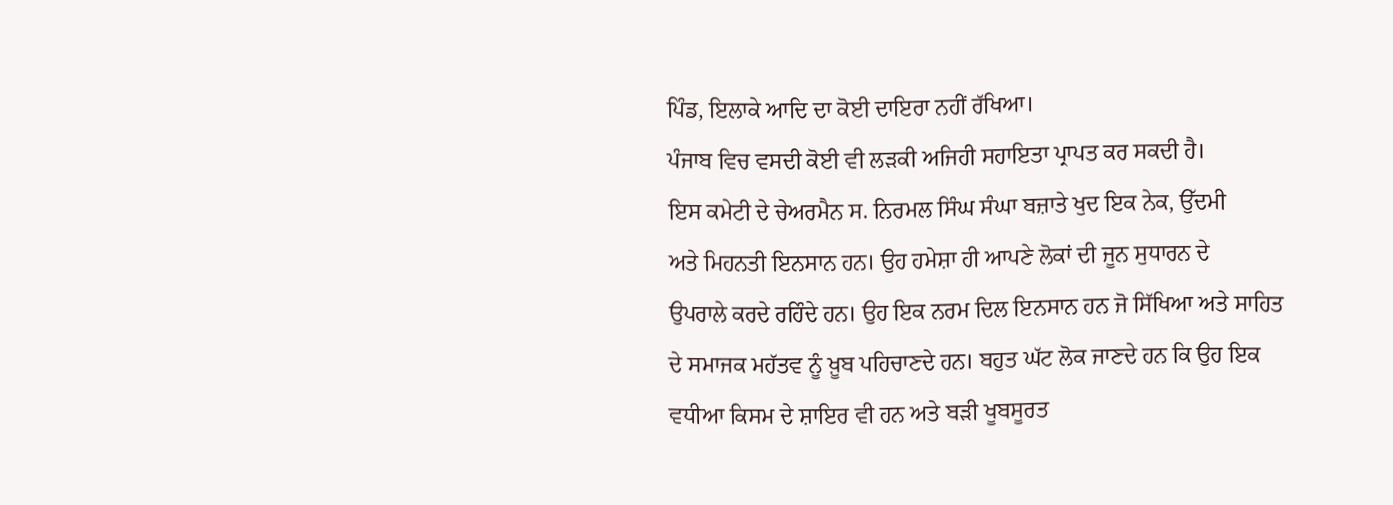ਪਿੰਡ, ਇਲਾਕੇ ਆਦਿ ਦਾ ਕੋਈ ਦਾਇਰਾ ਨਹੀਂ ਰੱਖਿਆ।
ਪੰਜਾਬ ਵਿਚ ਵਸਦੀ ਕੋਈ ਵੀ ਲੜਕੀ ਅਜਿਹੀ ਸਹਾਇਤਾ ਪ੍ਰਾਪਤ ਕਰ ਸਕਦੀ ਹੈ।
ਇਸ ਕਮੇਟੀ ਦੇ ਚੇਅਰਮੈਨ ਸ. ਨਿਰਮਲ ਸਿੰਘ ਸੰਘਾ ਬਜ਼ਾਤੇ ਖੁਦ ਇਕ ਨੇਕ, ਉੱਦਮੀ
ਅਤੇ ਮਿਹਨਤੀ ਇਨਸਾਨ ਹਨ। ਉਹ ਹਮੇਸ਼ਾ ਹੀ ਆਪਣੇ ਲੋਕਾਂ ਦੀ ਜੂਨ ਸੁਧਾਰਨ ਦੇ
ਉਪਰਾਲੇ ਕਰਦੇ ਰਹਿੰਦੇ ਹਨ। ਉਹ ਇਕ ਨਰਮ ਦਿਲ ਇਨਸਾਨ ਹਨ ਜੋ ਸਿੱਖਿਆ ਅਤੇ ਸਾਹਿਤ
ਦੇ ਸਮਾਜਕ ਮਹੱਤਵ ਨੂੰ ਖ਼ੂਬ ਪਹਿਚਾਣਦੇ ਹਨ। ਬਹੁਤ ਘੱਟ ਲੋਕ ਜਾਣਦੇ ਹਨ ਕਿ ਉਹ ਇਕ
ਵਧੀਆ ਕਿਸਮ ਦੇ ਸ਼ਾਇਰ ਵੀ ਹਨ ਅਤੇ ਬੜੀ ਖੂਬਸੂਰਤ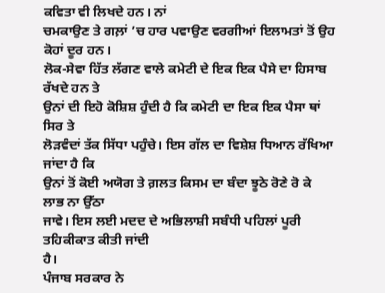ਕਵਿਤਾ ਵੀ ਲਿਖਦੇ ਹਨ। ਨਾਂ
ਚਮਕਾਉਣ ਤੇ ਗਲ਼ਾਂ ’ਚ ਹਾਰ ਪਵਾਉਣ ਵਰਗੀਆਂ ਇਲਾਮਤਾਂ ਤੋਂ ਉਹ ਕੋਹਾਂ ਦੂਰ ਹਨ।
ਲੋਕ-ਸੇਵਾ ਹਿੱਤ ਲੱਗਣ ਵਾਲੇ ਕਮੇਟੀ ਦੇ ਇਕ ਇਕ ਪੈਸੇ ਦਾ ਹਿਸਾਬ ਰੱਖਦੇ ਹਨ ਤੇ
ਉਨਾਂ ਦੀ ਇਹੋ ਕੋਸ਼ਿਸ਼ ਹੁੰਦੀ ਹੈ ਕਿ ਕਮੇਟੀ ਦਾ ਇਕ ਇਕ ਪੈਸਾ ਥਾਂ ਸਿਰ ਤੇ
ਲੋੜਵੰਦਾਂ ਤੱਕ ਸਿੱਧਾ ਪਹੁੰਚੇ। ਇਸ ਗੱਲ ਦਾ ਵਿਸ਼ੇਸ਼ ਧਿਆਨ ਰੱਖਿਆ ਜਾਂਦਾ ਹੈ ਕਿ
ਉਨਾਂ ਤੋਂ ਕੋਈ ਅਯੋਗ ਤੇ ਗ਼ਲਤ ਕਿਸਮ ਦਾ ਬੰਦਾ ਝੂਠੇ ਰੋਣੇ ਰੋ ਕੇ ਲਾਭ ਨਾ ਉੱਠਾ
ਜਾਵੇ। ਇਸ ਲਈ ਮਦਦ ਦੇ ਅਭਿਲਾਸ਼ੀ ਸਬੰਧੀ ਪਹਿਲਾਂ ਪੂਰੀ ਤਹਿਕੀਕਾਤ ਕੀਤੀ ਜਾਂਦੀ
ਹੈ।
ਪੰਜਾਬ ਸਰਕਾਰ ਨੇ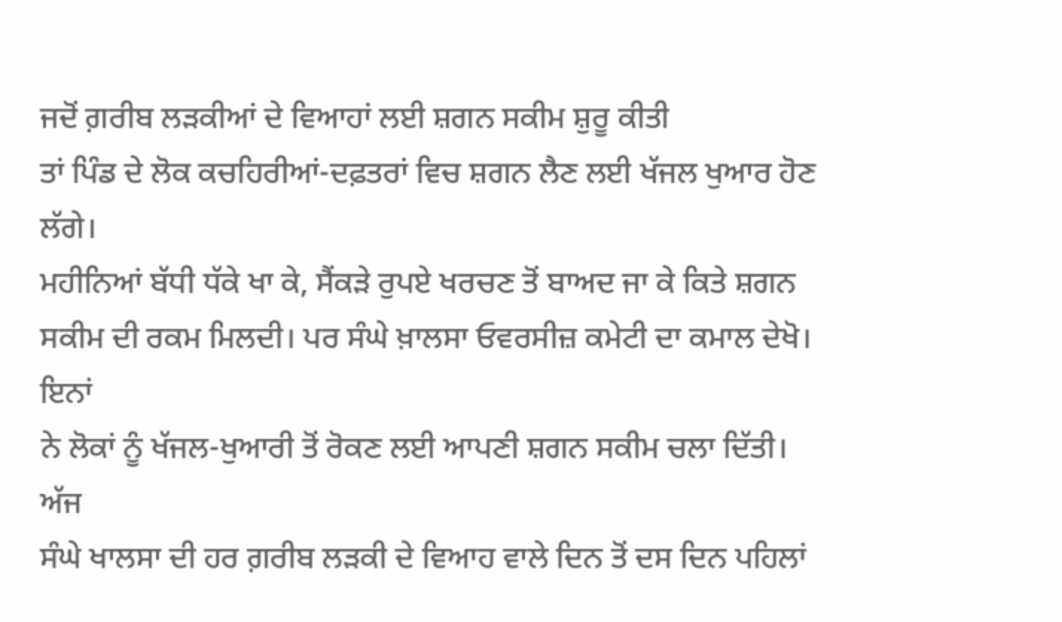ਜਦੋਂ ਗ਼ਰੀਬ ਲੜਕੀਆਂ ਦੇ ਵਿਆਹਾਂ ਲਈ ਸ਼ਗਨ ਸਕੀਮ ਸ਼ੁਰੂ ਕੀਤੀ
ਤਾਂ ਪਿੰਡ ਦੇ ਲੋਕ ਕਚਹਿਰੀਆਂ-ਦਫ਼ਤਰਾਂ ਵਿਚ ਸ਼ਗਨ ਲੈਣ ਲਈ ਖੱਜਲ ਖੁਆਰ ਹੋਣ ਲੱਗੇ।
ਮਹੀਨਿਆਂ ਬੱਧੀ ਧੱਕੇ ਖਾ ਕੇ, ਸੈਂਕੜੇ ਰੁਪਏ ਖਰਚਣ ਤੋਂ ਬਾਅਦ ਜਾ ਕੇ ਕਿਤੇ ਸ਼ਗਨ
ਸਕੀਮ ਦੀ ਰਕਮ ਮਿਲਦੀ। ਪਰ ਸੰਘੇ ਖ਼ਾਲਸਾ ਓਵਰਸੀਜ਼ ਕਮੇਟੀ ਦਾ ਕਮਾਲ ਦੇਖੋ। ਇਨਾਂ
ਨੇ ਲੋਕਾਂ ਨੂੰ ਖੱਜਲ-ਖੁਆਰੀ ਤੋਂ ਰੋਕਣ ਲਈ ਆਪਣੀ ਸ਼ਗਨ ਸਕੀਮ ਚਲਾ ਦਿੱਤੀ। ਅੱਜ
ਸੰਘੇ ਖਾਲਸਾ ਦੀ ਹਰ ਗ਼ਰੀਬ ਲੜਕੀ ਦੇ ਵਿਆਹ ਵਾਲੇ ਦਿਨ ਤੋਂ ਦਸ ਦਿਨ ਪਹਿਲਾਂ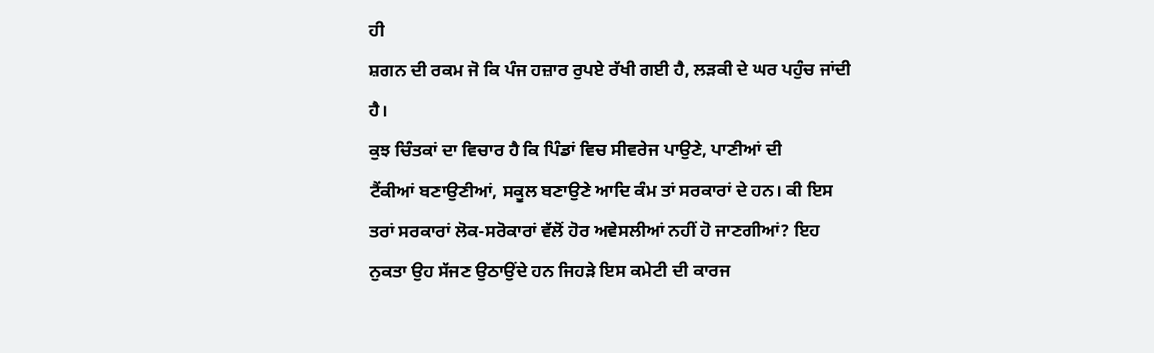ਹੀ
ਸ਼ਗਨ ਦੀ ਰਕਮ ਜੋ ਕਿ ਪੰਜ ਹਜ਼ਾਰ ਰੁਪਏ ਰੱਖੀ ਗਈ ਹੈ, ਲੜਕੀ ਦੇ ਘਰ ਪਹੁੰਚ ਜਾਂਦੀ
ਹੈ।
ਕੁਝ ਚਿੰਤਕਾਂ ਦਾ ਵਿਚਾਰ ਹੈ ਕਿ ਪਿੰਡਾਂ ਵਿਚ ਸੀਵਰੇਜ ਪਾਉਣੇ, ਪਾਣੀਆਂ ਦੀ
ਟੈਂਕੀਆਂ ਬਣਾਉਣੀਆਂ, ਸਕੂਲ ਬਣਾਉਣੇ ਆਦਿ ਕੰਮ ਤਾਂ ਸਰਕਾਰਾਂ ਦੇ ਹਨ। ਕੀ ਇਸ
ਤਰਾਂ ਸਰਕਾਰਾਂ ਲੋਕ-ਸਰੋਕਾਰਾਂ ਵੱਲੋਂ ਹੋਰ ਅਵੇਸਲੀਆਂ ਨਹੀਂ ਹੋ ਜਾਣਗੀਆਂ? ਇਹ
ਨੁਕਤਾ ਉਹ ਸੱਜਣ ਉਠਾਉਂਦੇ ਹਨ ਜਿਹੜੇ ਇਸ ਕਮੇਟੀ ਦੀ ਕਾਰਜ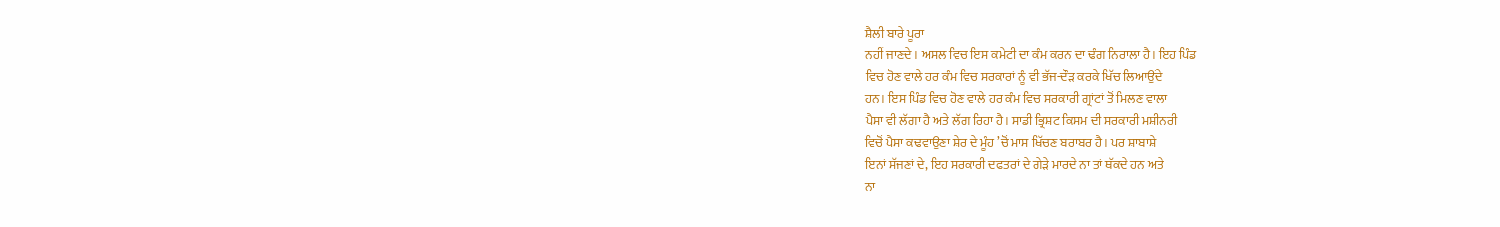ਸ਼ੈਲੀ ਬਾਰੇ ਪੂਰਾ
ਨਹੀਂ ਜਾਣਦੇ। ਅਸਲ ਵਿਚ ਇਸ ਕਮੇਟੀ ਦਾ ਕੰਮ ਕਰਨ ਦਾ ਢੰਗ ਨਿਰਾਲਾ ਹੈ। ਇਹ ਪਿੰਡ
ਵਿਚ ਹੋਣ ਵਾਲੇ ਹਰ ਕੰਮ ਵਿਚ ਸਰਕਾਰਾਂ ਨੂੰ ਵੀ ਭੱਜ-ਦੌੜ ਕਰਕੇ ਖਿੱਚ ਲਿਆਉਂਦੇ
ਹਨ। ਇਸ ਪਿੰਡ ਵਿਚ ਹੋਣ ਵਾਲੇ ਹਰ ਕੰਮ ਵਿਚ ਸਰਕਾਰੀ ਗ੍ਰਾਂਟਾਂ ਤੋਂ ਮਿਲਣ ਵਾਲਾ
ਪੈਸਾ ਵੀ ਲੱਗਾ ਹੈ ਅਤੇ ਲੱਗ ਰਿਹਾ ਹੈ। ਸਾਡੀ ਭ੍ਰਿਸ਼ਟ ਕਿਸਮ ਦੀ ਸਰਕਾਰੀ ਮਸ਼ੀਨਰੀ
ਵਿਚੋਂ ਪੈਸਾ ਕਢਵਾਉਣਾ ਸ਼ੇਰ ਦੇ ਮੂੰਹ ’ਚੋਂ ਮਾਸ ਖਿੱਚਣ ਬਰਾਬਰ ਹੈ। ਪਰ ਸ਼ਾਬਾਸ਼ੇ
ਇਨਾਂ ਸੱਜਣਾਂ ਦੇ, ਇਹ ਸਰਕਾਰੀ ਦਫਤਰਾਂ ਦੇ ਗੇੜੇ ਮਾਰਦੇ ਨਾ ਤਾਂ ਥੱਕਦੇ ਹਨ ਅਤੇ
ਨਾ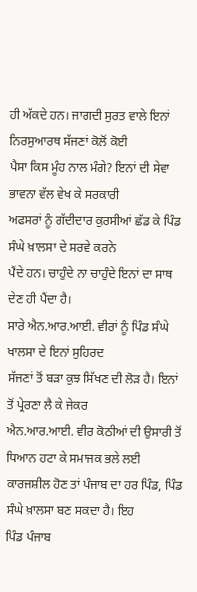ਹੀ ਅੱਕਦੇ ਹਨ। ਜਾਗਦੀ ਸੁਰਤ ਵਾਲੇ ਇਨਾਂ ਨਿਰਸੁਆਰਥ ਸੱਜਣਾਂ ਕੋਲੋਂ ਕੋਈ
ਪੈਸਾ ਕਿਸ ਮੂੰਹ ਨਾਲ ਮੰਗੇ? ਇਨਾਂ ਦੀ ਸੇਵਾ ਭਾਵਨਾ ਵੱਲ ਵੇਖ ਕੇ ਸਰਕਾਰੀ
ਅਫਸਰਾਂ ਨੂੰ ਗੱਦੀਦਾਰ ਕੁਰਸੀਆਂ ਛੱਡ ਕੇ ਪਿੰਡ ਸੰਘੇ ਖ਼ਾਲਸਾ ਦੇ ਸਰਵੇ ਕਰਨੇ
ਪੈਂਦੇ ਹਨ। ਚਾਹੁੰਦੇ ਨਾ ਚਾਹੁੰਦੇ ਇਨਾਂ ਦਾ ਸਾਥ ਦੇਣ ਹੀ ਪੈਂਦਾ ਹੈ।
ਸਾਰੇ ਐਨ.ਆਰ.ਆਈ. ਵੀਰਾਂ ਨੂੰ ਪਿੰਡ ਸੰਘੇ ਖਾਲਸਾ ਦੇ ਇਨਾਂ ਸੁਹਿਰਦ
ਸੱਜਣਾਂ ਤੋਂ ਬੜਾ ਕੁਝ ਸਿੱਖਣ ਦੀ ਲੋੜ ਹੈ। ਇਨਾਂ ਤੋਂ ਪ੍ਰੇਰਣਾ ਲੈ ਕੇ ਜੇਕਰ
ਐਨ.ਆਰ.ਆਈ. ਵੀਰ ਕੋਠੀਆਂ ਦੀ ਉਸਾਰੀ ਤੋਂ ਧਿਆਨ ਹਟਾ ਕੇ ਸਮਾਜਕ ਭਲੇ ਲਈ
ਕਾਰਜਸ਼ੀਲ ਹੋਣ ਤਾਂ ਪੰਜਾਬ ਦਾ ਹਰ ਪਿੰਡ, ਪਿੰਡ ਸੰਘੇ ਖ਼ਾਲਸਾ ਬਣ ਸਕਦਾ ਹੈ। ਇਹ
ਪਿੰਡ ਪੰਜਾਬ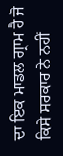ਦਾ ਇਕ ਮਾਡਲ ਗ੍ਰਾਮ ਹੈ ਜੋ ਕਿਸੇ ਸਰਕਾਰ ਨੇ ਨਹੀਂ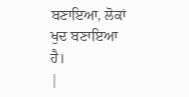ਬਣਾਇਆ, ਲੋਕਾਂ
ਖੁਦ ਬਣਾਇਆ ਹੈ।
|